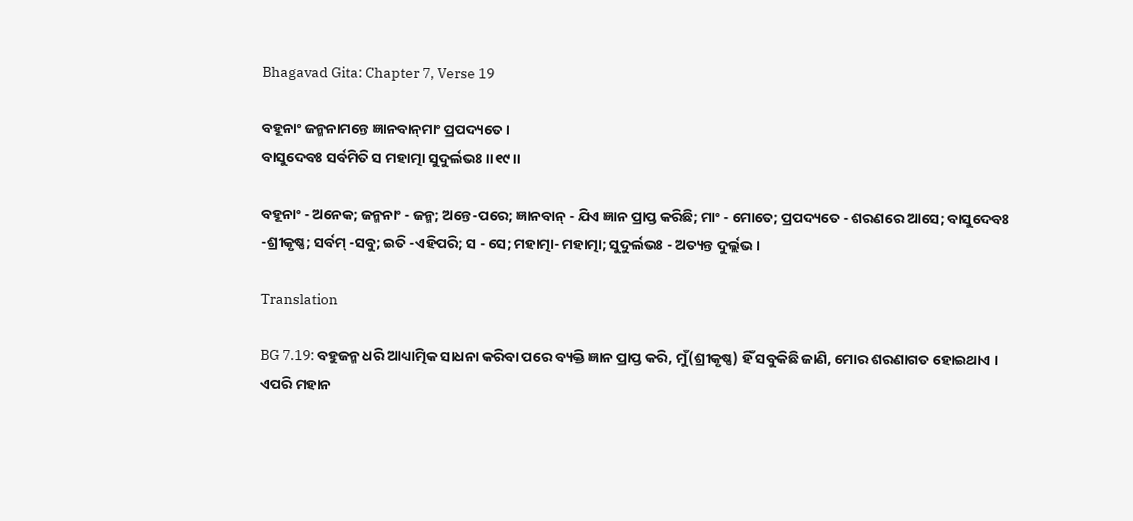Bhagavad Gita: Chapter 7, Verse 19

ବହୂନାଂ ଜନ୍ମନାମନ୍ତେ ଜ୍ଞାନବାନ୍‌ମାଂ ପ୍ରପଦ୍ୟତେ ।
ବାସୁଦେବଃ ସର୍ବମିତି ସ ମହାତ୍ମା ସୁଦୁର୍ଲଭଃ ।।୧୯।।

ବହୂନାଂ - ଅନେକ; ଜନ୍ମନାଂ - ଜନ୍ମ; ଅନ୍ତେ-ପରେ; ଜ୍ଞାନବାନ୍ - ଯିଏ ଜ୍ଞାନ ପ୍ରାପ୍ତ କରିଛି; ମାଂ - ମୋତେ; ପ୍ରପଦ୍ୟତେ - ଶରଣରେ ଆସେ; ବାସୁଦେବଃ -ଶ୍ରୀକୃଷ୍ଣ; ସର୍ବମ୍ -ସବୁ; ଇତି -ଏହିପରି; ସ - ସେ; ମହାତ୍ମା- ମହାତ୍ମା; ସୁଦୁର୍ଲଭଃ - ଅତ୍ୟନ୍ତ ଦୁର୍ଲ୍ଲଭ ।

Translation

BG 7.19: ବହୁଜନ୍ମ ଧରି ଆଧ୍ୟାତ୍ମିକ ସାଧନା କରିବା ପରେ ବ୍ୟକ୍ତି ଜ୍ଞାନ ପ୍ରାପ୍ତ କରି, ମୁଁ(ଶ୍ରୀକୃଷ୍ଣ) ହିଁ ସବୁକିଛି ଜାଣି, ମୋର ଶରଣାଗତ ହୋଇଥାଏ । ଏପରି ମହାନ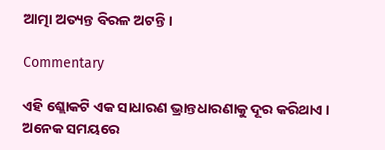ଆତ୍ମା ଅତ୍ୟନ୍ତ ବିରଳ ଅଟନ୍ତି ।

Commentary

ଏହି ଶ୍ଲୋକଟି ଏକ ସାଧାରଣ ଭ୍ରାନ୍ତଧାରଣାକୁ ଦୂର କରିଥାଏ । ଅନେକ ସମୟରେ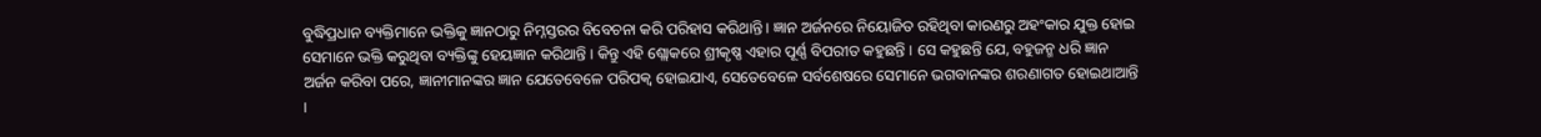ବୁଦ୍ଧିପ୍ରଧାନ ବ୍ୟକ୍ତିମାନେ ଭକ୍ତିକୁ ଜ୍ଞାନଠାରୁ ନିମ୍ନସ୍ତରର ବିବେଚନା କରି ପରିହାସ କରିଥାନ୍ତି । ଜ୍ଞାନ ଅର୍ଜନରେ ନିୟୋଜିତ ରହିଥିବା କାରଣରୁ ଅହଂକାର ଯୁକ୍ତ ହୋଇ ସେମାନେ ଭକ୍ତି କରୁଥିବା ବ୍ୟକ୍ତିଙ୍କୁ ହେୟଜ୍ଞାନ କରିଥାନ୍ତି । କିନ୍ତୁ ଏହି ଶ୍ଲୋକରେ ଶ୍ରୀକୃଷ୍ଣ ଏହାର ପୂର୍ଣ୍ଣ ବିପରୀତ କହୁଛନ୍ତି । ସେ କହୁଛନ୍ତି ଯେ, ବହୁଜନ୍ମ ଧରି ଜ୍ଞାନ ଅର୍ଜନ କରିବା ପରେ, ଜ୍ଞାନୀମାନଙ୍କର ଜ୍ଞାନ ଯେତେବେଳେ ପରିପକ୍ୱ ହୋଇଯାଏ, ସେତେବେଳେ ସର୍ବଶେଷରେ ସେମାନେ ଭଗବାନଙ୍କର ଶରଣାଗତ ହୋଇଥାଆନ୍ତି ।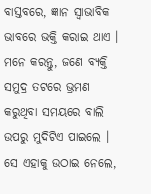ବାସ୍ତବରେ, ଜ୍ଞାନ ସ୍ୱାଭାବିକ ଭାବରେ ଭକ୍ତି କରାଇ ଥାଏ । ମନେ କରନ୍ତୁ, ଜଣେ ବ୍ୟକ୍ତି ସମୁଦ୍ର ତଟରେ ଭ୍ରମଣ କରୁଥିବା ସମୟରେ ବାଲି ଉପରୁ ମୁଦିଟିଏ ପାଇଲେ । ସେ ଏହାକୁ ଉଠାଇ ନେଲେ,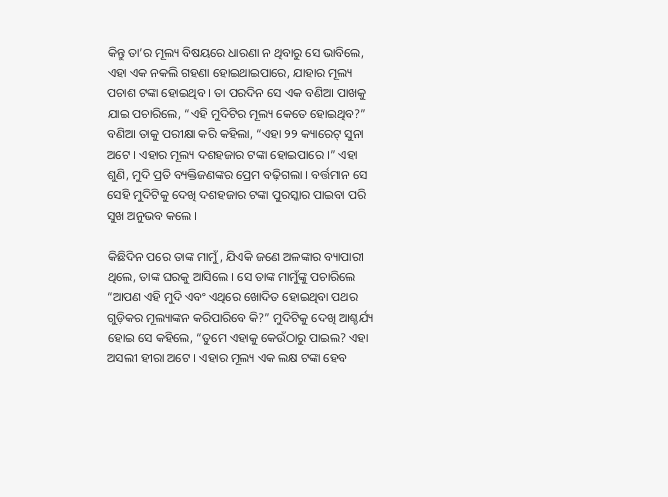କିନ୍ତୁ ତା’ର ମୂଲ୍ୟ ବିଷୟରେ ଧାରଣା ନ ଥିବାରୁ ସେ ଭାବିଲେ, ଏହା ଏକ ନକଲି ଗହଣା ହୋଇଥାଇପାରେ, ଯାହାର ମୂଲ୍ୟ ପଚାଶ ଟଙ୍କା ହୋଇଥିବ । ତା ପରଦିନ ସେ ଏକ ବଣିଆ ପାଖକୁ ଯାଇ ପଚାରିଲେ, “ଏହି ମୁଦିଟିର ମୂଲ୍ୟ କେତେ ହୋଇଥିବ?” ବଣିଆ ତାକୁ ପରୀକ୍ଷା କରି କହିଲା, “ଏହା ୨୨ କ୍ୟାରେଟ୍ ସୁନା ଅଟେ । ଏହାର ମୂଲ୍ୟ ଦଶହଜାର ଟଙ୍କା ହୋଇପାରେ ।” ଏହା ଶୁଣି, ମୁଦି ପ୍ରତି ବ୍ୟକ୍ତିଜଣଙ୍କର ପ୍ରେମ ବଢ଼ିଗଲା । ବର୍ତ୍ତମାନ ସେ ସେହି ମୁଦିଟିକୁ ଦେଖି ଦଶହଜାର ଟଙ୍କା ପୁରସ୍କାର ପାଇବା ପରି ସୁଖ ଅନୁଭବ କଲେ ।

କିଛିଦିନ ପରେ ତାଙ୍କ ମାମୁଁ, ଯିଏକି ଜଣେ ଅଳଙ୍କାର ବ୍ୟାପାରୀ ଥିଲେ, ତାଙ୍କ ଘରକୁ ଆସିଲେ । ସେ ତାଙ୍କ ମାମୁଁଙ୍କୁ ପଚାରିଲେ “ଆପଣ ଏହି ମୁଦି ଏବଂ ଏଥିରେ ଖୋଦିତ ହୋଇଥିବା ପଥର ଗୁଡ଼ିକର ମୂଲ୍ୟାଙ୍କନ କରିପାରିବେ କି?” ମୁଦିଟିକୁ ଦେଖି ଆଶ୍ଚର୍ଯ୍ୟ ହୋଇ ସେ କହିଲେ, “ତୁମେ ଏହାକୁ କେଉଁଠାରୁ ପାଇଲ? ଏହା ଅସଲୀ ହୀରା ଅଟେ । ଏହାର ମୂଲ୍ୟ ଏକ ଲକ୍ଷ ଟଙ୍କା ହେବ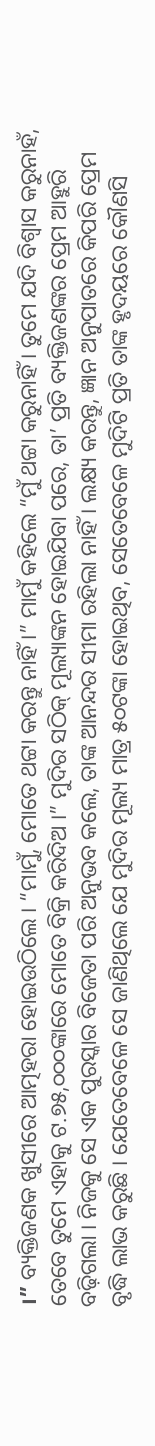।” ବ୍ୟକ୍ତିଜଣକ ଖୁସୀରେ ଆତ୍ମହରା ହୋଇଉଠିଲେ । “ମାମୁଁ, ମୋତେ ଥଟ୍ଟା କରନ୍ତୁ ନାହିଁ ।” ମାମୁଁ କହିଲେ “ମୁଁ ଥଟ୍ଟା କରୁନାହିଁ । ତୁମେ ଯଦି ବିଶ୍ୱାସ କରୁନାହଁ, ତେବେ ତୁମେ ଏହାକୁ ଟ.୭୫,୦୦୦ଙ୍କାରେ ମୋତେ ବିକ୍ରି କରିଦିଅ ।” ମୁଦିର ସଠିକ୍ ମୂଲ୍ୟାଙ୍କନ ହୋଇଯିବା ପରେ, ତା’ ପ୍ରତି ବ୍ୟକ୍ତିଜଣଙ୍କର ପ୍ରେମ ଆହୁରି ବଢ଼ିଗଲା । ନିଜକୁ ସେ ଏକ ପୁରସ୍କାର ବିଜେତା ପରି ଅନୁଭବ କଲେ, ତାଙ୍କ ଆନନ୍ଦର ସୀମା ରହିଲା ନାହିଁ । ଲକ୍ଷ୍ୟ କରନ୍ତୁ, ଜ୍ଞାନ ଅନୁପାତରେ କିପରି ପ୍ରେମ ବୃଦ୍ଧି ଲାଭ କରୁଛି । ଯେତେବେଳେ ସେ ଜାଣିଥିଲେ ଯେ ମୁଦିର ମୂଲ୍ୟ ମାତ୍ର ୫୦ଟଙ୍କା ହୋଇଥିବ, ସେତେବେଳେ ମୁଦିଟି ପ୍ରତି ତାଙ୍କ ହୃଦୟରେ କୌଣସି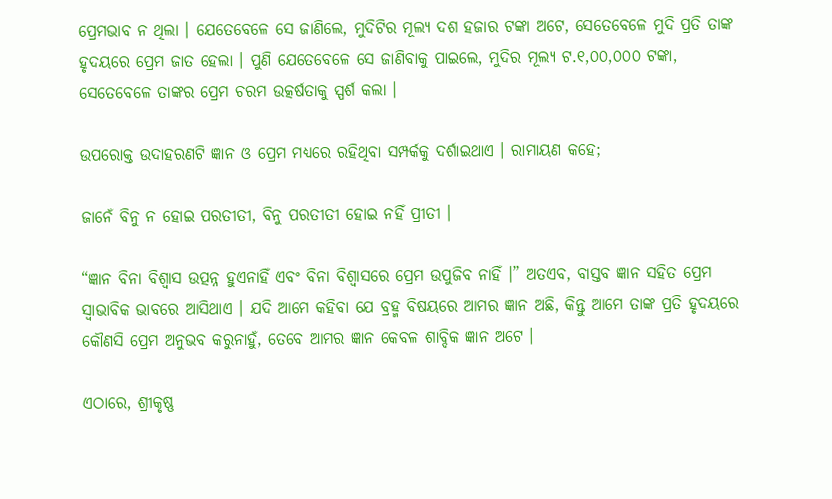ପ୍ରେମଭାବ ନ ଥିଲା । ଯେତେବେଳେ ସେ ଜାଣିଲେ, ମୁଦିଟିର ମୂଲ୍ୟ ଦଶ ହଜାର ଟଙ୍କା ଅଟେ, ସେତେବେଳେ ମୁଦି ପ୍ରତି ତାଙ୍କ ହୃଦୟରେ ପ୍ରେମ ଜାତ ହେଲା । ପୁଣି ଯେତେବେଳେ ସେ ଜାଣିବାକୁ ପାଇଲେ, ମୁଦିର ମୂଲ୍ୟ ଟ.୧,୦୦,୦୦୦ ଟଙ୍କା, ସେତେବେଳେ ତାଙ୍କର ପ୍ରେମ ଚରମ ଉତ୍କର୍ଷତାକୁ ସ୍ପର୍ଶ କଲା ।

ଉପରୋକ୍ତ ଉଦାହରଣଟି ଜ୍ଞାନ ଓ ପ୍ରେମ ମଧ୍ୟରେ ରହିଥିବା ସମ୍ପର୍କକୁ ଦର୍ଶାଇଥାଏ । ରାମାୟଣ କହେ;

ଜାନେଁ ବିନୁ ନ ହୋଇ ପରତୀତୀ, ବିନୁ ପରତୀତୀ ହୋଇ ନହିଁ ପ୍ରୀତୀ ।

“ଜ୍ଞାନ ବିନା ବିଶ୍ୱାସ ଉତ୍ପନ୍ନ ହୁଏନାହିଁ ଏବଂ ବିନା ବିଶ୍ୱାସରେ ପ୍ରେମ ଉପୁଜିବ ନାହିଁ ।” ଅତଏବ, ବାସ୍ତବ ଜ୍ଞାନ ସହିତ ପ୍ରେମ ସ୍ୱାଭାବିକ ଭାବରେ ଆସିଥାଏ । ଯଦି ଆମେ କହିବା ଯେ ବ୍ରହ୍ମ ବିଷୟରେ ଆମର ଜ୍ଞାନ ଅଛି, କିନ୍ତୁ ଆମେ ତାଙ୍କ ପ୍ରତି ହୃଦୟରେ କୌଣସି ପ୍ରେମ ଅନୁଭବ କରୁନାହୁଁ, ତେବେ ଆମର ଜ୍ଞାନ କେବଳ ଶାବ୍ଦିକ ଜ୍ଞାନ ଅଟେ ।

ଏଠାରେ, ଶ୍ରୀକୃଷ୍ଣ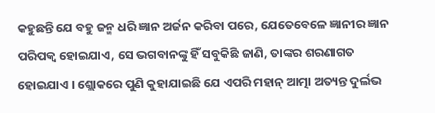କହୁଛନ୍ତି ଯେ ବହୁ ଜନ୍ମ ଧରି ଜ୍ଞାନ ଅର୍ଜନ କରିବା ପରେ, ଯେତେବେଳେ ଜ୍ଞାନୀର ଜ୍ଞାନ ପରିପକ୍ୱ ହୋଇଯାଏ, ସେ ଭଗବାନଙ୍କୁ ହିଁ ସବୁକିଛି ଜାଣି, ତାଙ୍କର ଶରଣାଗତ ହୋଇଯାଏ । ଶ୍ଲୋକରେ ପୁଣି କୁହାଯାଇଛି ଯେ ଏପରି ମହାନ୍ ଆତ୍ମା ଅତ୍ୟନ୍ତ ଦୁର୍ଲଭ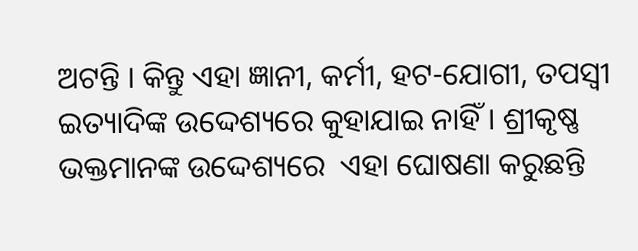ଅଟନ୍ତି । କିନ୍ତୁ ଏହା ଜ୍ଞାନୀ, କର୍ମୀ, ହଟ-ଯୋଗୀ, ତପସ୍ୱୀ ଇତ୍ୟାଦିଙ୍କ ଉଦ୍ଦେଶ୍ୟରେ କୁହାଯାଇ ନାହିଁ । ଶ୍ରୀକୃଷ୍ଣ ଭକ୍ତମାନଙ୍କ ଉଦ୍ଦେଶ୍ୟରେ  ଏହା ଘୋଷଣା କରୁଛନ୍ତି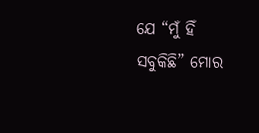ଯେ “ମୁଁ ହିଁ ସବୁକିଛି” ମୋର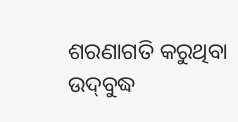ଶରଣାଗତି କରୁଥିବା ଉଦ୍‌ବୁଦ୍ଧ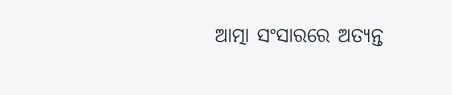ଆତ୍ମା ସଂସାରରେ ଅତ୍ୟନ୍ତ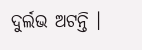ଦୁର୍ଲଭ ଅଟନ୍ତି ।